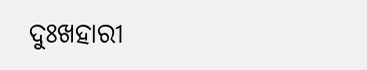ଦୁଃଖହାରୀ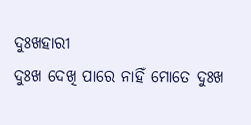ଦୁଃଖହାରୀ
ଦୁଃଖ ଦେଖି ପାରେ ନାହିଁ ମୋତେ ଦୁଃଖ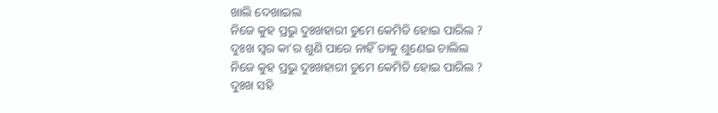ଖାଲି ଦେଖାଇଲ
ନିଜେ କୁହ ପ୍ରଭୁ ଦୁଃଖହାରୀ ତୁମେ କେମିତି ହୋଇ ପାରିଲ ?
ଦୁଃଖ ସ୍ୱର କା’ର ଶୁଣି ପାରେ ନାହିଁ ତାକୁ ଶୁଣେଇ ଚାଲିଲ
ନିଜେ କୁହ ପ୍ରଭୁ ଦୁଃଖହାରୀ ତୁମେ କେମିତି ହୋଇ ପାରିଲ ?
ଦୁଃଖ ସହି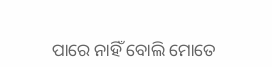ପାରେ ନାହିଁ ବୋଲି ମୋତେ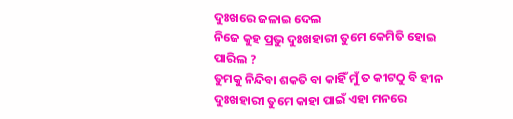ଦୁଃଖରେ ଜଳାଇ ଦେଲ
ନିଜେ କୁହ ପ୍ରଭୁ ଦୁଃଖହାରୀ ତୁମେ କେମିତି ହୋଇ ପାରିଲ ?
ତୁମକୁ ନିନ୍ଦିବା ଶକତି ବା କାହିଁ ମୁଁ ତ କୀଟଠୁ ବି ହୀନ
ଦୁଃଖହାରୀ ତୁମେ କାହା ପାଇଁ ଏହା ମନରେ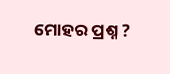ମୋହର ପ୍ରଶ୍ନ ?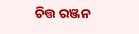ଚିତ୍ତ ରଞ୍ଜନ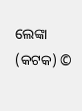ଲେଙ୍କା (କଟକ) ©